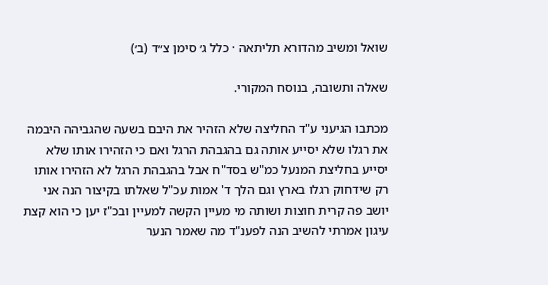שואל ומשיב מהדורא תליתאה · כלל ג׳ סימן צ״ד (ב׳)

שאלה ותשובה, בנוסח המקורי.

מכתבו הגיעני ע"ד החליצה שלא הזהיר את היבם בשעה שהגביהה היבמה את רגלו שלא יסייע אותה גם בהגבהת הרגל ואם כי הזהירו אותו שלא יסייע בחליצת המנעל כמ"ש בסד"ח אבל בהגבהת הרגל לא הזהירו אותו רק שידחוק רגלו בארץ וגם הלך ד' אמות עכ"ל שאלתו בקיצור הנה אני יושב פה קרית חוצות ושותה מי מעיין הקשה למעיין ובכ"ז יען כי הוא קצת עיגון אמרתי להשיב הנה לפענ"ד מה שאמר הנער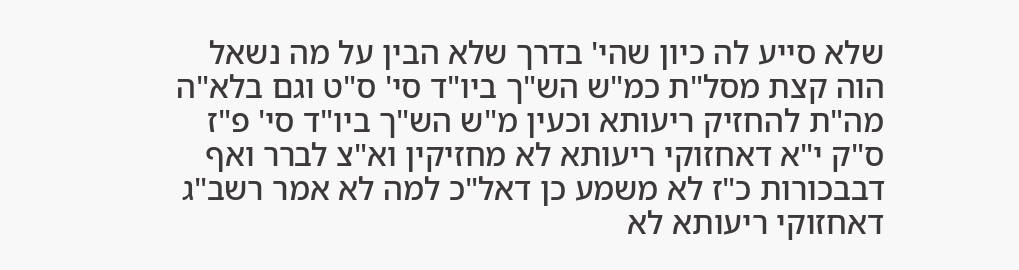שלא סייע לה כיון שהי' בדרך שלא הבין על מה נשאל הוה קצת מסל"ת כמ"ש הש"ך ביו"ד סי' ס"ט וגם בלא"ה מה"ת להחזיק ריעותא וכעין מ"ש הש"ך ביו"ד סי' פ"ז ס"ק י"א דאחזוקי ריעותא לא מחזיקין וא"צ לברר ואף דבבכורות כ"ז לא משמע כן דאל"כ למה לא אמר רשב"ג דאחזוקי ריעותא לא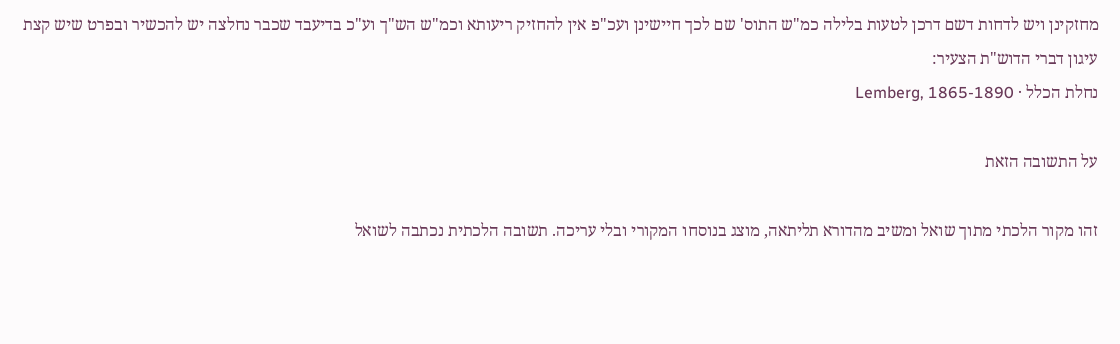מחזקינן ויש לדחות דשם דרכן לטעות בלילה כמ"ש התוס' שם לכך חיישינן ועכ"פ אין להחזיק ריעותא וכמ"ש הש"ך וע"כ בדיעבד שכבר נחלצה יש להכשיר ובפרט שיש קצת עיגון דברי הדוש"ת הצעיר:
נחלת הכלל · Lemberg, 1865-1890

על התשובה הזאת

זהו מקור הלכתי מתוך שואל ומשיב מהדורא תליתאה, מוצג בנוסחו המקורי ובלי עריכה. תשובה הלכתית נכתבה לשואל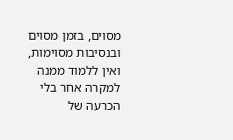מסוים, בזמן מסוים ובנסיבות מסוימות, ואין ללמוד ממנה למקרה אחר בלי הכרעה של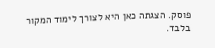פוסק. הצגתה כאן היא לצורך לימוד המקור בלבד.